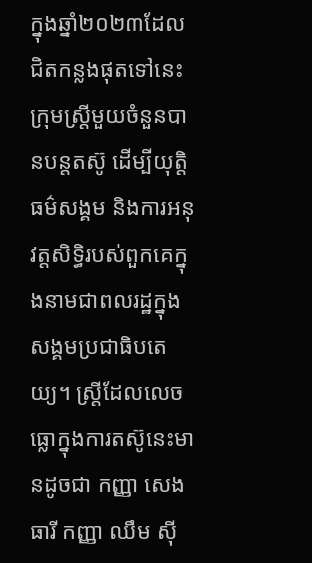ក្នុងឆ្នាំ២០២៣ដែលជិតកន្លងផុតទៅនេះ ក្រុមស្ត្រីមួយចំនួនបានបន្តតស៊ូ ដើម្បីយុត្តិធម៌សង្គម និងការអនុវត្តសិទ្ធិរបស់ពួកគេក្នុងនាមជាពលរដ្ឋក្នុងសង្គមប្រជាធិបតេយ្យ។ ស្ត្រីដែលលេចធ្លោក្នុងការតស៊ូនេះមានដូចជា កញ្ញា សេង ធារី កញ្ញា ឈឹម ស៊ី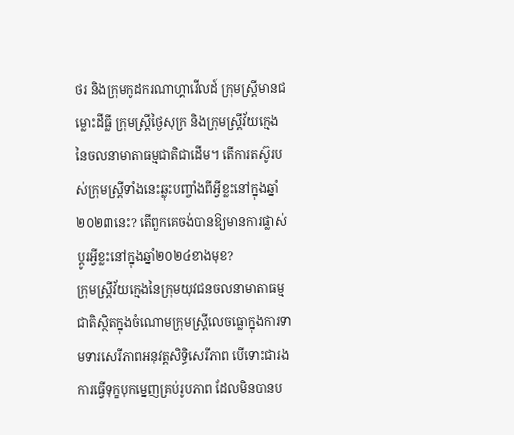ថរ និងក្រុមកូដករណាហ្គាវើលដ៍ ក្រុមស្ត្រីមានជម្លោះដីធ្លី ក្រុមស្ត្រីថ្ងៃសុក្រ និងក្រុមស្ត្រីវ័យក្មេង នៃចលនាមាតាធម្មជាតិជាដើម។ តើការតស៊ូរបស់ក្រុមស្ត្រីទាំងនេះឆ្លុះបញ្ចាំងពីអ្វីខ្លះនៅក្នុងឆ្នាំ២០២៣នេះ? តើពួកគេចង់បានឱ្យមានការផ្លាស់ប្ដូរអ្វីខ្លះនៅក្នុងឆ្នាំ២០២៤ខាងមុខ?
ក្រុមស្ត្រីវ័យក្មេងនៃក្រុមយុវជនចលនាមាតាធម្មជាតិស្ថិតក្នុងចំណោមក្រុមស្ត្រីលេចធ្លោក្នុងការទាមទារសេរីភាពអនុវត្តសិទ្ធិសេរីភាព បើទោះជារងការធ្វើទុក្ខបុកម្នេញគ្រប់រូបភាព ដែលមិនបានប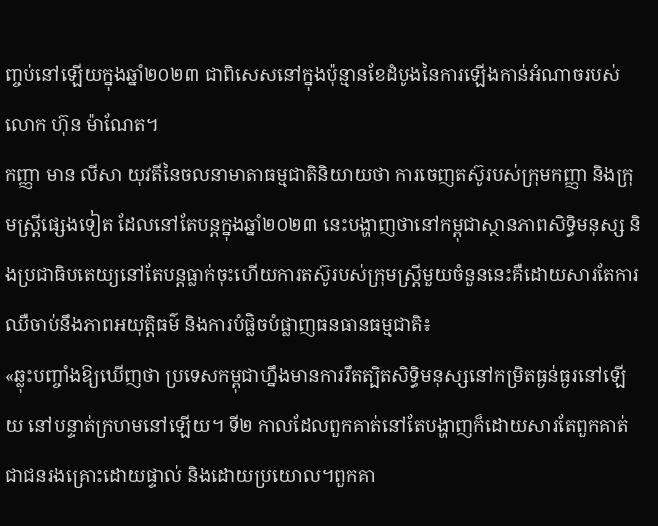ញ្ចប់នៅឡើយក្នុងឆ្នាំ២០២៣ ជាពិសេសនៅក្នុងប៉ុន្មានខែដំបូងនៃការឡើងកាន់អំណាចរបស់ លោក ហ៊ុន ម៉ាណែត។
កញ្ញា មាន លីសា យុវតីនៃចលនាមាតាធម្មជាតិនិយាយថា ការចេញតស៊ូរបស់ក្រុមកញ្ញា និងក្រុមស្ត្រីផ្សេងទៀត ដែលនៅតែបន្តក្នុងឆ្នាំ២០២៣ នេះបង្ហាញថានៅកម្ពុជាស្ថានភាពសិទ្ធិមនុស្ស និងប្រជាធិបតេយ្យនៅតែបន្តធ្លាក់ចុះហើយការតស៊ូរបស់ក្រុមស្ត្រីមួយចំនួននេះគឺដោយសារតែការឈឺចាប់នឹងភាពអយុត្តិធម៌ និងការបំផ្លិចបំផ្លាញធនធានធម្មជាតិ៖
«ឆ្លុះបញ្ចាំងឱ្យឃើញថា ប្រទេសកម្ពុជាហ្នឹងមានការរឹតត្បិតសិទ្ធិមនុស្សនៅកម្រិតធ្ងន់ធ្ងរនៅឡើយ នៅបន្ទាត់ក្រហមនៅឡើយ។ ទី២ កាលដែលពួកគាត់នៅតែបង្ហាញក៏ដោយសារតែពួកគាត់ជាជនរងគ្រោះដោយផ្ទាល់ និងដោយប្រយោល។ពួកគា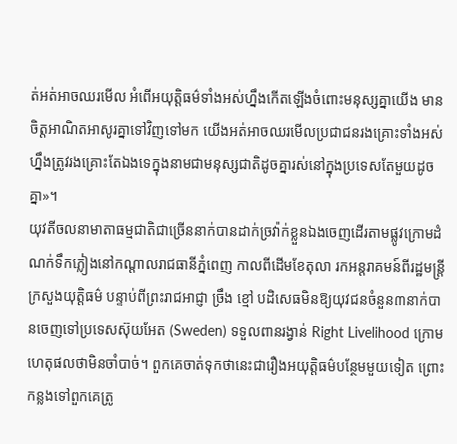ត់អត់អាចឈរមើល អំពើអយុត្តិធម៌ទាំងអស់ហ្នឹងកើតឡើងចំពោះមនុស្សគ្នាយើង មានចិត្តអាណិតអាសូរគ្នាទៅវិញទៅមក យើងអត់អាចឈរមើលប្រជាជនរងគ្រោះទាំងអស់ហ្នឹងត្រូវរងគ្រោះតែឯងទេក្នុងនាមជាមនុស្សជាតិដូចគ្នារស់នៅក្នុងប្រទេសតែមួយដូចគ្នា»។
យុវតីចលនាមាតាធម្មជាតិជាច្រើននាក់បានដាក់ច្រវ៉ាក់ខ្លួនឯងចេញដើរតាមផ្លូវក្រោមដំណក់ទឹកភ្លៀងនៅកណ្ដាលរាជធានីភ្នំពេញ កាលពីដើមខែតុលា រកអន្តរាគមន៍ពីរដ្ឋមន្ត្រីក្រសួងយុត្តិធម៌ បន្ទាប់ពីព្រះរាជអាជ្ញា ច្រឹង ខ្មៅ បដិសេធមិនឱ្យយុវជនចំនួន៣នាក់បានចេញទៅប្រទេសស៊ុយអែត (Sweden) ទទួលពានរង្វាន់ Right Livelihood ក្រោមហេតុផលថាមិនចាំបាច់។ ពួកគេចាត់ទុកថានេះជារឿងអយុត្តិធម៌បន្ថែមមួយទៀត ព្រោះកន្លងទៅពួកគេត្រូ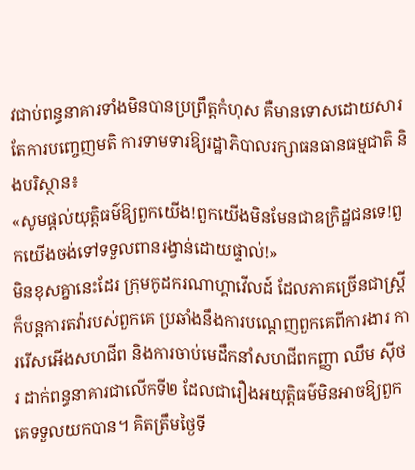វជាប់ពន្ធនាគារទាំងមិនបានប្រព្រឹត្តកំហុស គឺមានទោសដោយសារតែការបញ្ចេញមតិ ការទាមទារឱ្យរដ្ឋាភិបាលរក្សាធនធានធម្មជាតិ និងបរិស្ថាន៖
«សូមផ្ដល់យុត្តិធម៌ឱ្យពួកយើង!ពួកយើងមិនមែនជាឧក្រិដ្ឋជនទេ!ពួកយើងចង់ទៅទទួលពានរង្វាន់ដោយផ្ទាល់!»
មិនខុសគ្នានេះដែរ ក្រុមកូដករណាហ្គាវើលដ៍ ដែលភាគច្រើនជាស្ត្រីក៏បន្តការតវ៉ារបស់ពួកគេ ប្រឆាំងនឹងការបណ្ដេញពួកគេពីការងារ ការរើសអើងសហជីព និងការចាប់មេដឹកនាំសហជីពកញ្ញា ឈឹម ស៊ីថរ ដាក់ពន្ធនាគារជាលើកទី២ ដែលជារឿងអយុត្តិធម៌មិនអាចឱ្យពួកគេទទួលយកបាន។ គិតត្រឹមថ្ងៃទី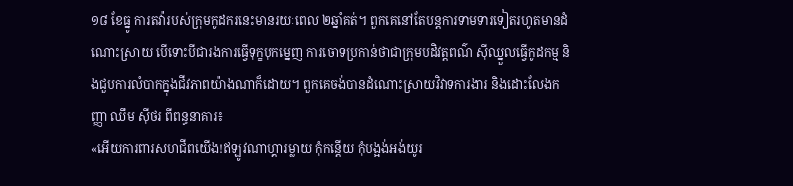១៨ ខែធ្នូ ការតវ៉ារបស់ក្រុមកូដករនេះមានរយៈពេល ២ឆ្នាំគត់។ ពួកគេនៅតែបន្តការទាមទារទៀតរហូតមានដំណោះស្រាយ បើទោះបីជារងការធ្វើទុក្ខបុកម្នេញ ការចោទប្រកាន់ថាជាក្រុមបដិវត្តពណ៌ ស៊ីឈ្នួលធ្វើកូដកម្ម និងជួបការលំបាកក្នុងជីវភាពយ៉ាងណាក៏ដោយ។ ពួកគេចង់បានដំណោះស្រាយវិវាទការងារ និងដោះលែងកញ្ញា ឈឹម ស៊ីថរ ពីពន្ធនាគារ៖
«អើយការពារសហជីពយើង!ឥឡូវណាហ្គារម្លាយ កុំកន្តើយ កុំបង្អង់អង់យូរ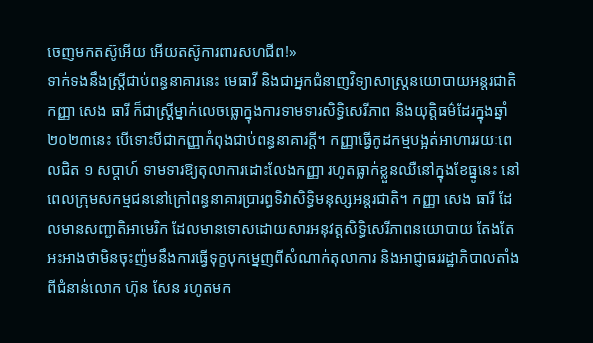ចេញមកតស៊ូអើយ អើយតស៊ូការពារសហជីព!»
ទាក់ទងនឹងស្ត្រីជាប់ពន្ធនាគារនេះ មេធាវី និងជាអ្នកជំនាញវិទ្យាសាស្ត្រនយោបាយអន្តរជាតិ កញ្ញា សេង ធារី ក៏ជាស្ត្រីម្នាក់លេចធ្លោក្នុងការទាមទារសិទ្ធិសេរីភាព និងយុត្តិធម៌ដែរក្នុងឆ្នាំ២០២៣នេះ បើទោះបីជាកញ្ញាកំពុងជាប់ពន្ធនាគារក្ដី។ កញ្ញាធ្វើកូដកម្មបង្អត់អាហាររយៈពេលជិត ១ សប្ដាហ៍ ទាមទារឱ្យតុលាការដោះលែងកញ្ញា រហូតធ្លាក់ខ្លួនឈឺនៅក្នុងខែធ្នូនេះ នៅពេលក្រុមសកម្មជននៅក្រៅពន្ធនាគារប្រារព្ធទិវាសិទ្ធិមនុស្សអន្តរជាតិ។ កញ្ញា សេង ធារី ដែលមានសញ្ជាតិអាមេរិក ដែលមានទោសដោយសារអនុវត្តសិទ្ធិសេរីភាពនយោបាយ តែងតែអះអាងថាមិនចុះញ៉មនឹងការធ្វើទុក្ខបុកម្នេញពីសំណាក់តុលាការ និងអាជ្ញាធររដ្ឋាភិបាលតាំងពីជំនាន់លោក ហ៊ុន សែន រហូតមក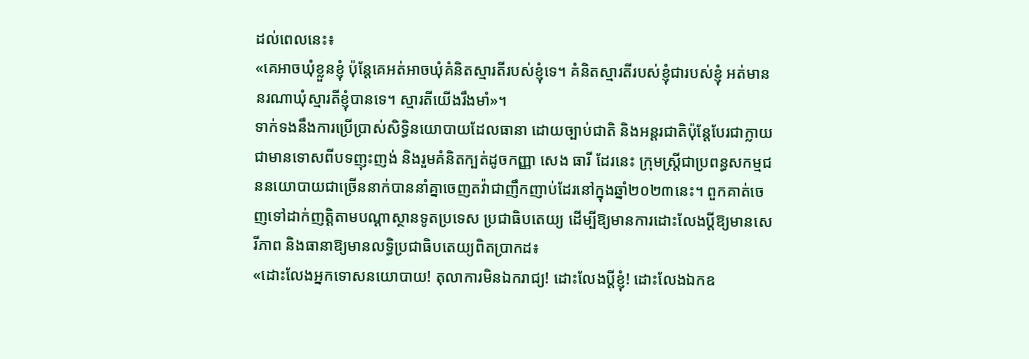ដល់ពេលនេះ៖
«គេអាចឃុំខ្លួនខ្ញុំ ប៉ុន្តែគេអត់អាចឃុំគំនិតស្មារតីរបស់ខ្ញុំទេ។ គំនិតស្មារតីរបស់ខ្ញុំជារបស់ខ្ញុំ អត់មាននរណាឃុំស្មារតីខ្ញុំបានទេ។ ស្មារតីយើងរឹងមាំ»។
ទាក់ទងនឹងការប្រើប្រាស់សិទ្ធិនយោបាយដែលធានា ដោយច្បាប់ជាតិ និងអន្តរជាតិប៉ុន្តែបែរជាក្លាយជាមានទោសពីបទញុះញង់ និងរួមគំនិតក្បត់ដូចកញ្ញា សេង ធារី ដែរនេះ ក្រុមស្ត្រីជាប្រពន្ធសកម្មជននយោបាយជាច្រើននាក់បាននាំគ្នាចេញតវ៉ាជាញឹកញាប់ដែរនៅក្នុងឆ្នាំ២០២៣នេះ។ ពួកគាត់ចេញទៅដាក់ញត្តិតាមបណ្ដាស្ថានទូតប្រទេស ប្រជាធិបតេយ្យ ដើម្បីឱ្យមានការដោះលែងប្ដីឱ្យមានសេរីភាព និងធានាឱ្យមានលទ្ធិប្រជាធិបតេយ្យពិតប្រាកដ៖
«ដោះលែងអ្នកទោសនយោបាយ! តុលាការមិនឯករាជ្យ! ដោះលែងប្ដីខ្ញុំ! ដោះលែងឯកឧ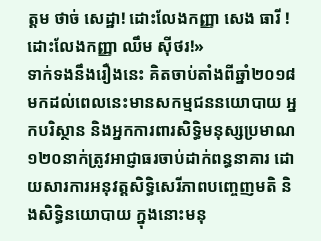ត្តម ថាច់ សេដ្ឋា! ដោះលែងកញ្ញា សេង ធារី ! ដោះលែងកញ្ញា ឈឹម ស៊ីថរ!»
ទាក់ទងនឹងរឿងនេះ គិតចាប់តាំងពីឆ្នាំ២០១៨ មកដល់ពេលនេះមានសកម្មជននយោបាយ អ្នកបរិស្ថាន និងអ្នកការពារសិទ្ធិមនុស្សប្រមាណ១២០នាក់ត្រូវអាជ្ញាធរចាប់ដាក់ពន្ធនាគារ ដោយសារការអនុវត្តសិទ្ធិសេរីភាពបញ្ចេញមតិ និងសិទ្ធិនយោបាយ ក្នុងនោះមនុ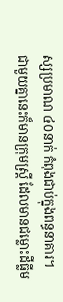ស្សប្រមាណ ៤០នាក់ កំពុងជាប់ក្នុងពន្ធនាគារ។
ជាមួយគ្នានេះក៏មានក្រុមស្ត្រី ដែលមានជម្លោះដីធ្លីម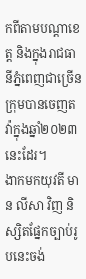កពីតាមបណ្ដាខេត្ត និងក្នុងរាជធានីភ្នំពេញជាច្រើនក្រុមបានចេញតវ៉ាក្នុងឆ្នាំ២០២៣នេះដែរ។
ងាកមកយុវតី មាន លីសា វិញ និស្សិតផ្នែកច្បាប់រូបនេះចង់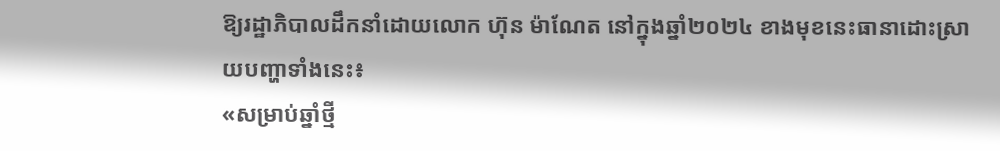ឱ្យរដ្ឋាភិបាលដឹកនាំដោយលោក ហ៊ុន ម៉ាណែត នៅក្នុងឆ្នាំ២០២៤ ខាងមុខនេះធានាដោះស្រាយបញ្ហាទាំងនេះ៖
«សម្រាប់ឆ្នាំថ្មី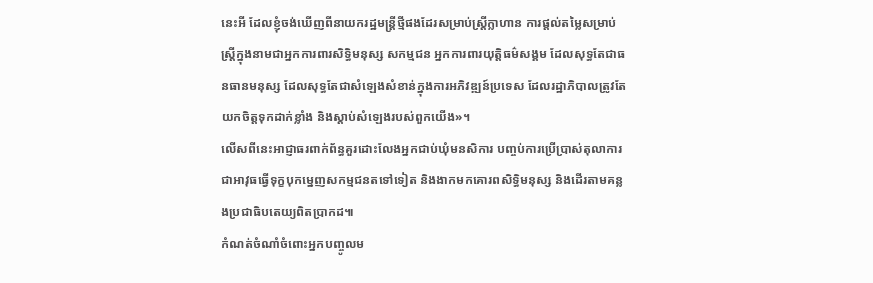នេះអី ដែលខ្ញុំចង់ឃើញពីនាយករដ្ឋមន្រ្តីថ្មីផងដែរសម្រាប់ស្ត្រីក្លាហាន ការផ្ដល់តម្លៃសម្រាប់ស្ត្រីក្នុងនាមជាអ្នកការពារសិទ្ធិមនុស្ស សកម្មជន អ្នកការពារយុត្តិធម៌សង្គម ដែលសុទ្ធតែជាធនធានមនុស្ស ដែលសុទ្ធតែជាសំឡេងសំខាន់ក្នុងការអភិវឌ្ឍន៍ប្រទេស ដែលរដ្ឋាភិបាលត្រូវតែយកចិត្តទុកដាក់ខ្លាំង និងស្ដាប់សំឡេងរបស់ពួកយើង»។
លើសពីនេះអាជ្ញាធរពាក់ព័ន្ធគួរដោះលែងអ្នកជាប់ឃុំមនសិការ បញ្ចប់ការប្រើប្រាស់តុលាការជាអាវុធធ្វើទុក្ខបុកម្នេញសកម្មជនតទៅទៀត និងងាកមកគោរពសិទ្ធិមនុស្ស និងដើរតាមគន្លងប្រជាធិបតេយ្យពិតប្រាកដ៕
កំណត់ចំណាំចំពោះអ្នកបញ្ចូលម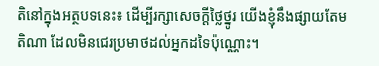តិនៅក្នុងអត្ថបទនេះ៖ ដើម្បីរក្សាសេចក្ដីថ្លៃថ្នូរ យើងខ្ញុំនឹងផ្សាយតែមតិណា ដែលមិនជេរប្រមាថដល់អ្នកដទៃប៉ុណ្ណោះ។